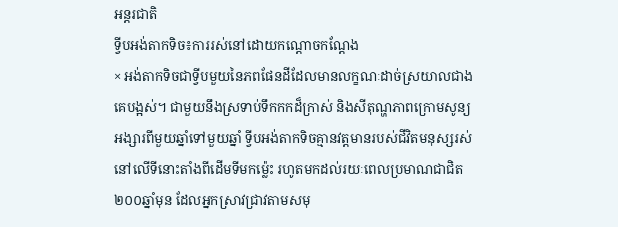អន្តរជាតិ
ទ្វីបអង់តាកទិច៖ការរស់នៅដោយកណ្តោចកណ្តែង
× អង់តាកទិចជាទ្វីបមួយនៃភពផែនដីដែលមានលក្ខណៈដាច់ស្រយាលជាងគេបង្អស់។ ជាមួយនឹងស្រទាប់ទឹកកកដ៏ក្រាស់ និងសីតុណ្ហភាពក្រោមសូន្យអង្សារពីមួយឆ្នាំទៅមួយឆ្នាំ ទ្វីបអង់តាកទិចគ្មានវត្តមានរបស់ជីវិតមនុស្សរស់នៅលើទីនោះតាំងពីដើមទីមកម្ល៉េះ រហូតមកដល់រយៈពេលប្រមាណជាជិត២០០ឆ្នាំមុន ដែលអ្នកស្រាវជ្រាវតាមសមុ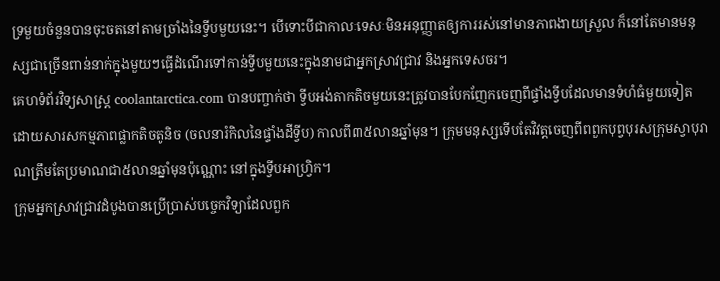ទ្រមួយចំនួនបានចុះចតនៅតាមច្រាំងនៃទ្វីបមួយនេះ។ បើទោះបីជាកាលៈទេសៈមិនអនុញ្ញាតឲ្យការរស់នៅមានភាពងាយស្រួល ក៏នៅតែមានមនុស្សជាច្រើនពាន់នាក់ក្នុងមួយៗធ្វើដំណើរទៅកាន់ទ្វីបមួយនេះក្នុងនាមជាអ្នកស្រាវជ្រាវ និងអ្នកទេសចរ។
គេហទំព័រវិទ្យសាស្ត្រ coolantarctica.com បានបញ្ចាក់ថា ទ្វីបអង់តាកតិចមួយនេះត្រូវបានបែកញែកចេញពីផ្ទាំងទ្វីបដែលមានទំហំធំមួយទៀត ដោយសារសកម្មភាពផ្លាកតិចតូនិច (ចលនារំកិលនៃផ្ទាំងដីទ្វីប) កាលពី៣៥លានឆ្នាំមុន។ ក្រុមមនុស្សទើបតែវិវត្តចេញពីពពួកបុព្វបុរសក្រុមស្វាបុរាណត្រឹមតែប្រមាណជា៥លានឆ្នាំមុនប៉ុណ្ណោះ នៅក្នុងទ្វីបអាហ្វ្រិក។
ក្រុមអ្នកស្រាវជ្រាវដំបូងបានប្រើប្រាស់បច្ចេកវិទ្យាដែលពួក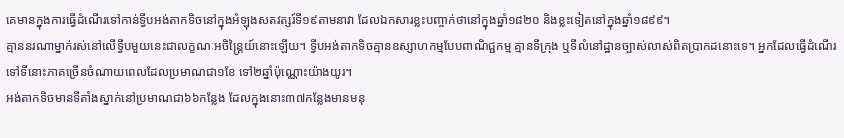គេមានក្នុងការធ្វើដំណើរទៅកាន់ទ្វីបអង់តាកទិចនៅក្នុងអំឡុងសតវត្សរ៍ទី១៩តាមនាវា ដែលឯកសារខ្លះបញ្ចាក់ថានៅក្នុងឆ្នាំ១៨២០ និងខ្លះទៀតនៅក្នុងឆ្នាំ១៨៩៩។
គ្មាននរណាម្នាក់រស់នៅលើទ្វីបមួយនេះជាលក្ខណៈអចិន្ត្រៃយ៍នោះឡើយ។ ទ្វីបអង់តាកទិចគ្មានឧស្សាហកម្មបែបពាណិជ្ជកម្ម គ្មានទីក្រុង ឬទីលំនៅដ្ឋានច្បាស់លាស់ពិតប្រាកដនោះទេ។ អ្នកដែលធ្វើដំណើរទៅទីនោះភាគច្រើនចំណាយពេលដែលប្រមាណជា១ខែ ទៅ២ឆ្នាំប៉ុណ្ណោះយ៉ាងយូរ។
អង់តាកទិចមានទីតាំងស្នាក់នៅប្រមាណជា៦៦កន្លែង ដែលក្នុងនោះ៣៧កន្លែងមានមនុ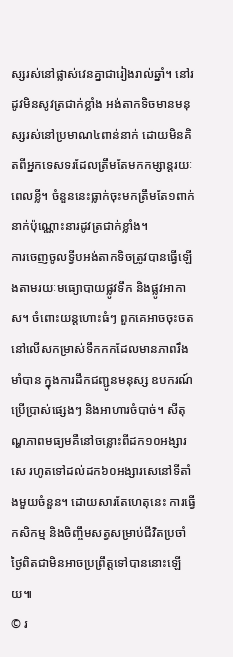ស្សរស់នៅផ្លាស់វេនគ្នាជារៀងរាល់ឆ្នាំ។ នៅរដូវមិនសូវត្រជាក់ខ្លាំង អង់តាកទិចមានមនុស្សរស់នៅប្រមាណ៤ពាន់នាក់ ដោយមិនគិតពីអ្នកទេសទរដែលត្រឹមតែមកកម្សាន្តរយៈពេលខ្លី។ ចំនួននេះធ្លាក់ចុះមកត្រឹមតែ១ពាក់នាក់ប៉ុណ្ណោះនារដូវត្រជាក់ខ្លាំង។
ការចេញចូលទ្វីបអង់តាកទិចត្រូវបានធ្វើឡើងតាមរយៈមធ្យោបាយផ្លូវទឹក និងផ្លូវអាកាស។ ចំពោះយន្តហោះធំៗ ពួកគេអាចចុះចតនៅលើសកម្រាស់ទឹកកកដែលមានភាពរឹងមាំបាន ក្នុងការដឹកជញ្ជូនមនុស្ស ឧបករណ៍ប្រើប្រាស់ផ្សេងៗ និងអាហារចំបាច់។ សីតុណ្ហភាពមធ្យមគឺនៅចន្លោះពីដក១០អង្សារសេ រហូតទៅដល់ដក៦០អង្សារសេនៅទីតាំងមួយចំនួន។ ដោយសារតែហេតុនេះ ការធ្វើកសិកម្ម និងចិញ្ចឹមសត្វសម្រាប់ជីវិតប្រចាំថ្ងៃពិតជាមិនអាចប្រព្រឹត្តទៅបាននោះឡើយ៕
© រ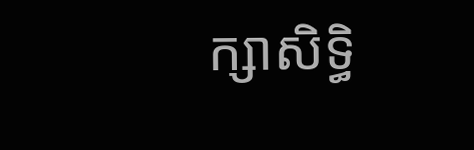ក្សាសិទ្ធិ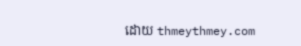ដោយ thmeythmey.com